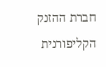חברת ההזנק הקליפורנית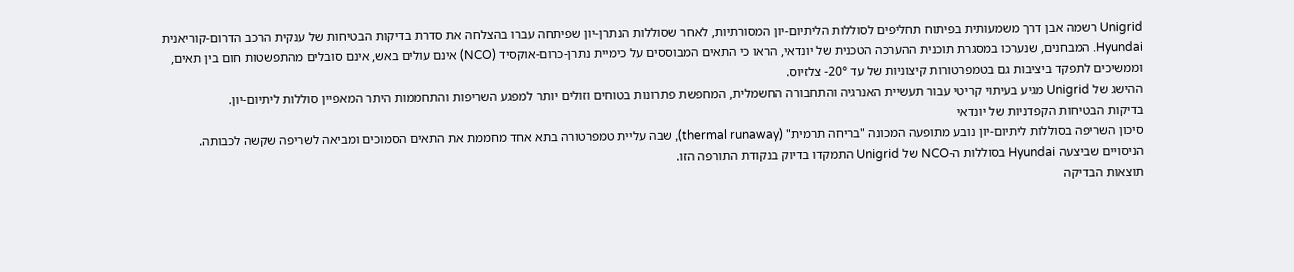Unigrid רשמה אבן דרך משמעותית בפיתוח תחליפים לסוללות הליתיום-יון המסורתיות, לאחר שסוללות הנתרן-יון שפיתחה עברו בהצלחה את סדרת בדיקות הבטיחות של ענקית הרכב הדרום-קוריאנית Hyundai. המבחנים, שנערכו במסגרת תוכנית ההערכה הטכנית של יונדאי, הראו כי התאים המבוססים על כימיית נתרן-כרום-אוקסיד (NCO) אינם עולים באש, אינם סובלים מהתפשטות חום בין תאים, וממשיכים לתפקד ביציבות גם בטמפרטורות קיצוניות של עד 20°- צלזיוס.
ההישג של Unigrid מגיע בעיתוי קריטי עבור תעשיית האנרגיה והתחבורה החשמלית, המחפשת פתרונות בטוחים וזולים יותר למפגע השריפות והתחממות היתר המאפיין סוללות ליתיום-יון.
בדיקות הבטיחות הקפדניות של יונדאי
סיכון השריפה בסוללות ליתיום-יון נובע מתופעה המכונה "בריחה תרמית" (thermal runaway), שבה עליית טמפרטורה בתא אחד מחממת את התאים הסמוכים ומביאה לשריפה שקשה לכבותה. הניסויים שביצעה Hyundai בסוללות ה-NCO של Unigrid התמקדו בדיוק בנקודת התורפה הזו.
תוצאות הבדיקה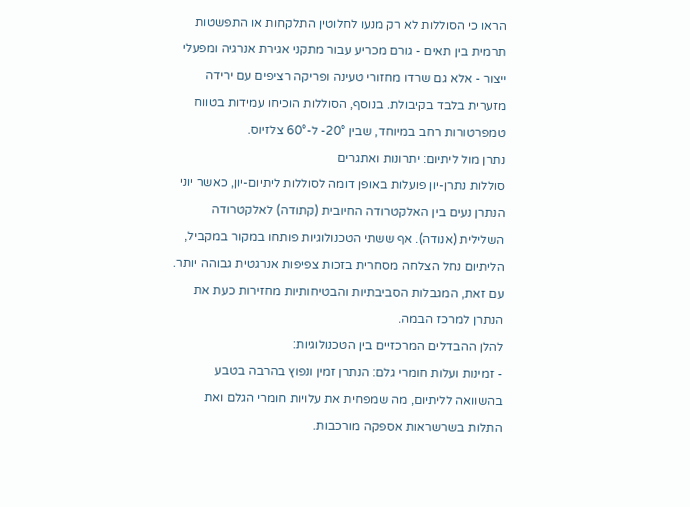הראו כי הסוללות לא רק מנעו לחלוטין התלקחות או התפשטות תרמית בין תאים - גורם מכריע עבור מתקני אגירת אנרגיה ומפעלי ייצור - אלא גם שרדו מחזורי טעינה ופריקה רציפים עם ירידה מזערית בלבד בקיבולת. בנוסף, הסוללות הוכיחו עמידות בטווח טמפרטורות רחב במיוחד, שבין 20°- ל-60° צלזיוס.
נתרן מול ליתיום: יתרונות ואתגרים
סוללות נתרן-יון פועלות באופן דומה לסוללות ליתיום-יון, כאשר יוני הנתרן נעים בין האלקטרודה החיובית (קתודה) לאלקטרודה השלילית (אנודה). אף ששתי הטכנולוגיות פותחו במקור במקביל, הליתיום נחל הצלחה מסחרית בזכות צפיפות אנרגטית גבוהה יותר. עם זאת, המגבלות הסביבתיות והבטיחותיות מחזירות כעת את הנתרן למרכז הבמה.
להלן ההבדלים המרכזיים בין הטכנולוגיות:
- זמינות ועלות חומרי גלם: הנתרן זמין ונפוץ בהרבה בטבע בהשוואה לליתיום, מה שמפחית את עלויות חומרי הגלם ואת התלות בשרשראות אספקה מורכבות.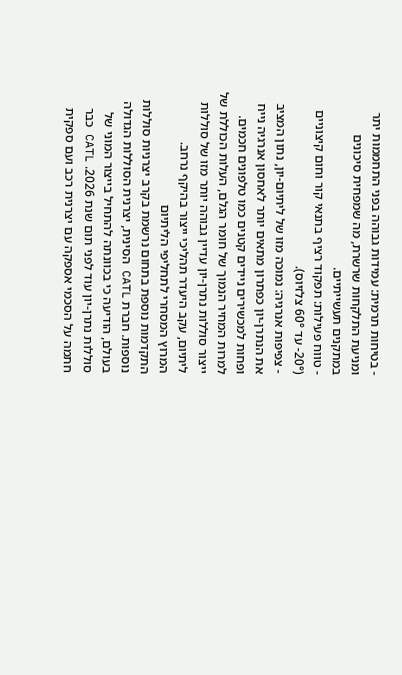- בטיחות תרמית: עמידות גבוהה בפני התחממות יתר ומניעת התלקחות שרשרת, מה שמפחית סיכונים במתקנים תעשייתיים.
- טווח פעילות: תפקוד רציף בתנאי קור וחום קיצוניים (20°- עד 60° צלזיוס).
- צפיפות אנרגיה: נמוכה מזו של ליתיום-יון, נתון המציב את הנתרן-יון כפתרון מתאים יותר לאחסון אנרגיה נייח ופחות למכשירים ניידים קטנים כמו טלפונים חכמים.
למרות המחיר הנמוך של חומר הגלם, העלות הכוללת של ייצור סוללות נתרן-יון עדיין גבוהה יותר מזו של סוללות ליתיום, עקב היעדר תהליכי ייצור בהיקף נרחב.
המרוץ המסחרי לתחליפי הליתיום
התקדמות נוספת בתחום נרשמת בקרב יצרניות סוללות נוספות. חברת CATL הסינית, יצרנית הסוללות הגדולה בעולם, הודיעה כי בכוונתה להתחיל בייצור המוני של סוללות נתרן-יון עוד לפני תום שנת 2026. CATL כבר חתמה על הסכמי אספקה עם יצרנית רכב ועם ספקית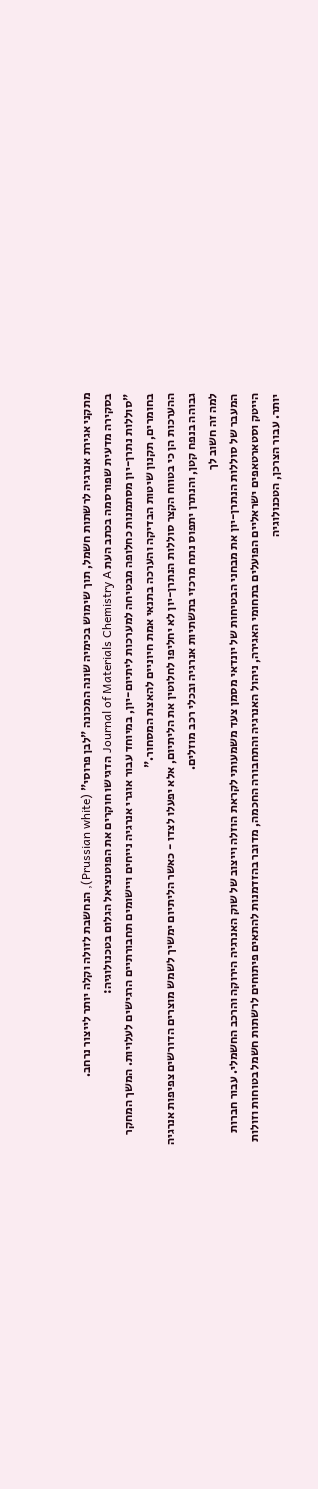מתקני אגירת אנרגיה לרשתות חשמל, תוך שימוש בכימיה שונה המכונה "לבן פרוסי" (Prussian white), הנחשבת לזולה וקלה יותר לייצור נרחב.
בסקירה מדעית שפורסמה בכתב העת Journal of Materials Chemistry A הדגישו חוקרים את הפוטנציאל הגלום בטכנולוגיה:
"סוללות נתרן-יון מסתמנות כחלופה מבטיחה למערכות ליתיום-יון, במיוחד עבור אוגרי אנרגיה נייחים ויישומים תחבורתיים הרגישים לעלויות. המשך המחקר בחומרים, תקנון שיטות הבדיקה והערכה בתנאי אמת חיוניים להאצת המסחור."
ההערכות הן כי בטווח הקצר סוללות הנתרן-יון לא יחליפו לחלוטין את הליתיום, אלא יפעלו לצדו - כאשר הליתיום ימשיך לשמש מוצרים הדורשים צפיפות אנרגיה גבוהה בנפח קטן, והנתרן יתפוס נתח מרכזי בתשתיות אנרגיה ובכלי רכב מוזלים.
למה זה חשוב לך
המעבר של סוללות הנתרן-יון את מבחני הבטיחות של יונדאי מסמן צעד משמעותי לקראת הוזלה וייצוב של שוק האנרגיה הירוקה והרכב החשמלי. עבור חברות הייטק וסטארטאפים ישראליים הפועלים בתחומי האגירה, ניהול האנרגיה והתחבורה החכמה, מדובר בהזדמנות להתאים פיתוחים לרשתות חשמל בטוחות וזולות יותר. עבור הצרכן, הטכנולוגיה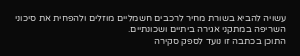עשויה להביא בשורת מחיר לרכבים חשמליים מוזלים ולהפחית את סיכוני השריפה במתקני אגירה ביתיים ושכונתיים.
התוכן בכתבה זו נועד לספק סקירה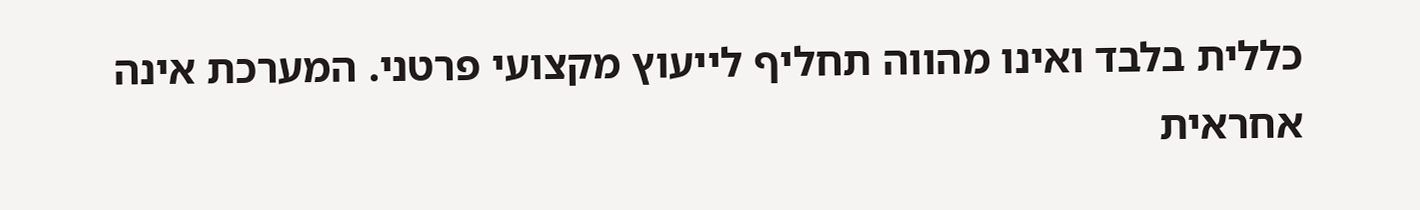כללית בלבד ואינו מהווה תחליף לייעוץ מקצועי פרטני. המערכת אינה אחראית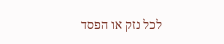לכל נזק או הפסד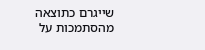שייגרם כתוצאה מהסתמכות על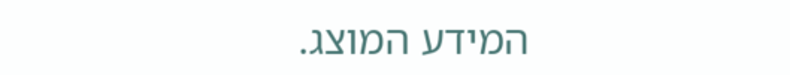המידע המוצג.